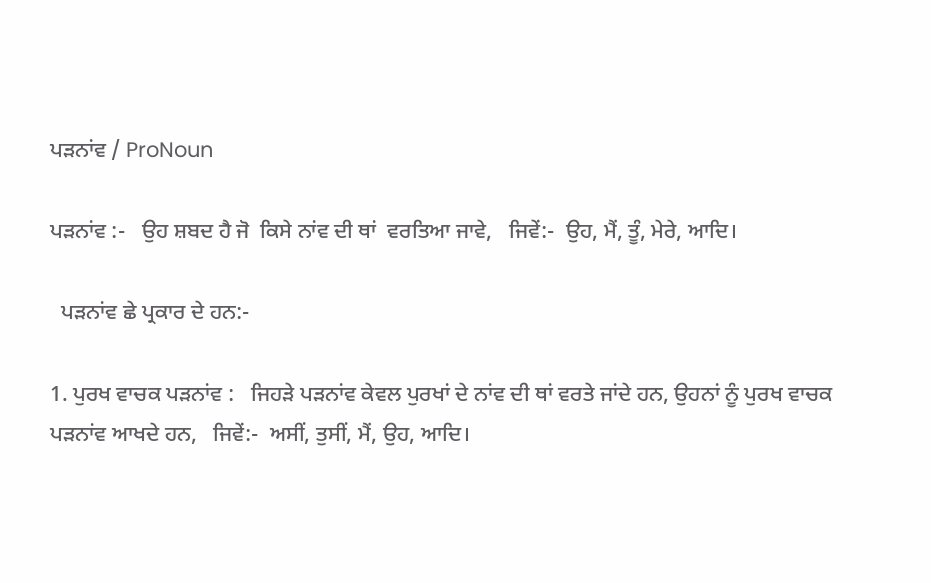ਪੜਨਾਂਵ / ProNoun

ਪੜਨਾਂਵ :-   ਉਹ ਸ਼ਬਦ ਹੈ ਜੋ  ਕਿਸੇ ਨਾਂਵ ਦੀ ਥਾਂ  ਵਰਤਿਆ ਜਾਵੇ,   ਜਿਵੇਂ:-  ਉਹ, ਮੈਂ, ਤੂੰ, ਮੇਰੇ, ਆਦਿ।

  ਪੜਨਾਂਵ ਛੇ ਪ੍ਰਕਾਰ ਦੇ ਹਨ:-

1. ਪੁਰਖ ਵਾਚਕ ਪੜਨਾਂਵ :   ਜਿਹੜੇ ਪੜਨਾਂਵ ਕੇਵਲ ਪੁਰਖਾਂ ਦੇ ਨਾਂਵ ਦੀ ਥਾਂ ਵਰਤੇ ਜਾਂਦੇ ਹਨ, ਉਹਨਾਂ ਨੂੰ ਪੁਰਖ ਵਾਚਕ ਪੜਨਾਂਵ ਆਖਦੇ ਹਨ,   ਜਿਵੇਂ:-  ਅਸੀਂ, ਤੁਸੀਂ, ਮੈਂ, ਉਹ, ਆਦਿ।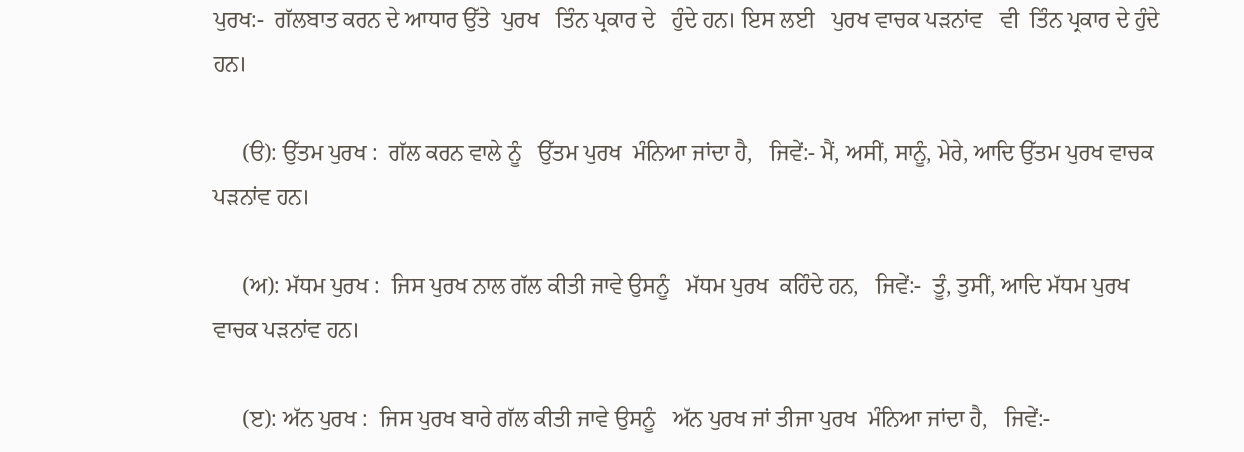ਪੁਰਖ:-  ਗੱਲਬਾਤ ਕਰਨ ਦੇ ਆਧਾਰ ਉੱਤੇ  ਪੁਰਖ   ਤਿੰਨ ਪ੍ਰਕਾਰ ਦੇ   ਹੁੰਦੇ ਹਨ। ਇਸ ਲਈ   ਪੁਰਖ ਵਾਚਕ ਪੜਨਾਂਵ   ਵੀ  ਤਿੰਨ ਪ੍ਰਕਾਰ ਦੇ ਹੁੰਦੇ ਹਨ।

     (ੳ): ਉੱਤਮ ਪੁਰਖ :  ਗੱਲ ਕਰਨ ਵਾਲੇ ਨੂੰ   ਉੱਤਮ ਪੁਰਖ  ਮੰਨਿਆ ਜਾਂਦਾ ਹੈ,   ਜਿਵੇਂ:- ਮੈਂ, ਅਸੀਂ, ਸਾਨੂੰ, ਮੇਰੇ, ਆਦਿ ਉੱਤਮ ਪੁਰਖ ਵਾਚਕ ਪੜਨਾਂਵ ਹਨ।

     (ਅ): ਮੱਧਮ ਪੁਰਖ :  ਜਿਸ ਪੁਰਖ ਨਾਲ ਗੱਲ ਕੀਤੀ ਜਾਵੇ ਉਸਨੂੰ   ਮੱਧਮ ਪੁਰਖ  ਕਹਿੰਦੇ ਹਨ,   ਜਿਵੇਂ:-  ਤੂੰ, ਤੁਸੀਂ, ਆਦਿ ਮੱਧਮ ਪੁਰਖ ਵਾਚਕ ਪੜਨਾਂਵ ਹਨ।

     (ੲ): ਅੱਨ ਪੁਰਖ :  ਜਿਸ ਪੁਰਖ ਬਾਰੇ ਗੱਲ ਕੀਤੀ ਜਾਵੇ ਉਸਨੂੰ   ਅੱਨ ਪੁਰਖ ਜਾਂ ਤੀਜਾ ਪੁਰਖ  ਮੰਨਿਆ ਜਾਂਦਾ ਹੈ,   ਜਿਵੇਂ:-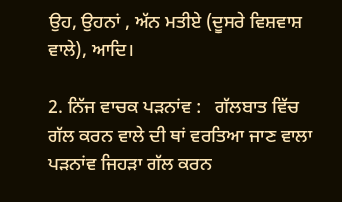ਉਹ, ਉਹਨਾਂ , ਅੱਨ ਮਤੀਏ (ਦੂਸਰੇ ਵਿਸ਼ਵਾਸ਼ ਵਾਲੇ), ਆਦਿ।

2. ਨਿੱਜ ਵਾਚਕ ਪੜਨਾਂਵ :   ਗੱਲਬਾਤ ਵਿੱਚ ਗੱਲ ਕਰਨ ਵਾਲੇ ਦੀ ਥਾਂ ਵਰਤਿਆ ਜਾਣ ਵਾਲਾ ਪੜਨਾਂਵ ਜਿਹੜਾ ਗੱਲ ਕਰਨ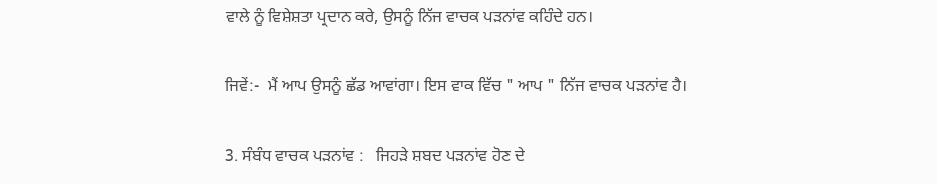ਵਾਲੇ ਨੂੰ ਵਿਸ਼ੇਸ਼ਤਾ ਪ੍ਰਦਾਨ ਕਰੇ, ਉਸਨੂੰ ਨਿੱਜ ਵਾਚਕ ਪੜਨਾਂਵ ਕਹਿੰਦੇ ਹਨ।

ਜਿਵੇਂ:-  ਮੈਂ ਆਪ ਉਸਨੂੰ ਛੱਡ ਆਵਾਂਗਾ। ਇਸ ਵਾਕ ਵਿੱਚ " ਆਪ " ਨਿੱਜ ਵਾਚਕ ਪੜਨਾਂਵ ਹੈ।

3. ਸੰਬੰਧ ਵਾਚਕ ਪੜਨਾਂਵ :   ਜਿਹੜੇ ਸ਼ਬਦ ਪੜਨਾਂਵ ਹੋਣ ਦੇ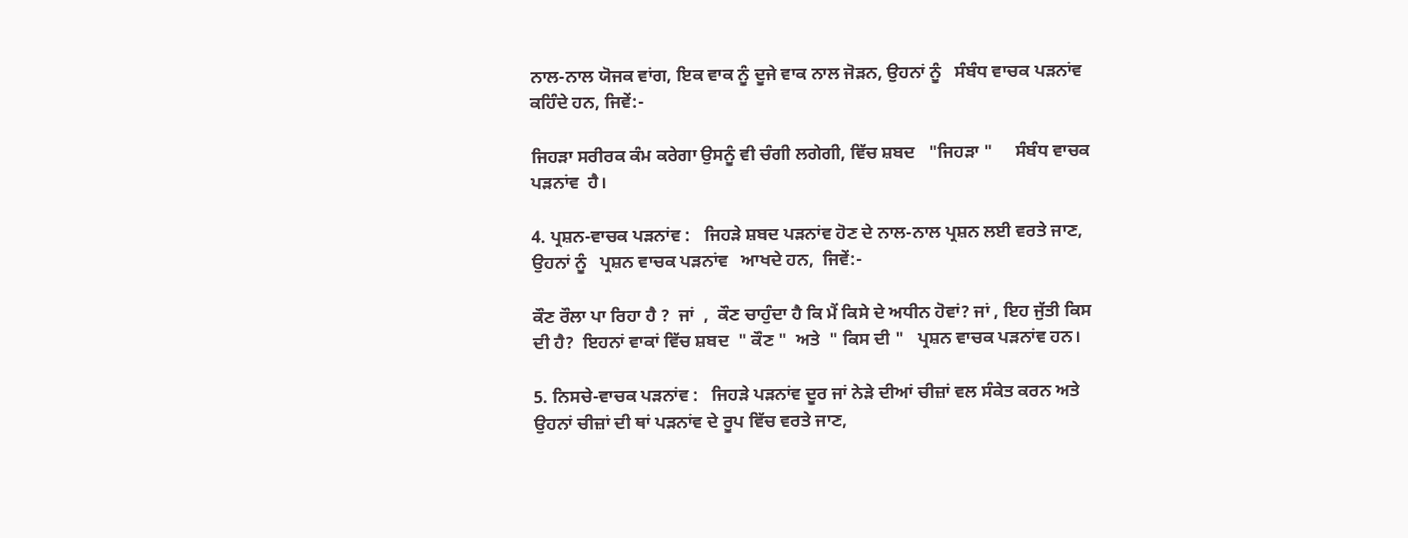ਨਾਲ-ਨਾਲ ਯੋਜਕ ਵਾਂਗ, ਇਕ ਵਾਕ ਨੂੰ ਦੂਜੇ ਵਾਕ ਨਾਲ ਜੋੜਨ, ਉਹਨਾਂ ਨੂੰ   ਸੰਬੰਧ ਵਾਚਕ ਪੜਨਾਂਵ   ਕਹਿੰਦੇ ਹਨ, ਜਿਵੇਂ:-

ਜਿਹੜਾ ਸਰੀਰਕ ਕੰਮ ਕਰੇਗਾ ਉਸਨੂੰ ਵੀ ਚੰਗੀ ਲਗੇਗੀ, ਵਿੱਚ ਸ਼ਬਦ   "ਜਿਹੜਾ "     ਸੰਬੰਧ ਵਾਚਕ ਪੜਨਾਂਵ  ਹੈ।

4. ਪ੍ਰਸ਼ਨ-ਵਾਚਕ ਪੜਨਾਂਵ :   ਜਿਹੜੇ ਸ਼ਬਦ ਪੜਨਾਂਵ ਹੋਣ ਦੇ ਨਾਲ-ਨਾਲ ਪ੍ਰਸ਼ਨ ਲਈ ਵਰਤੇ ਜਾਣ, ਉਹਨਾਂ ਨੂੰ   ਪ੍ਰਸ਼ਨ ਵਾਚਕ ਪੜਨਾਂਵ   ਆਖਦੇ ਹਨ,  ਜਿਵੇਂ:-

ਕੌਣ ਰੌਲਾ ਪਾ ਰਿਹਾ ਹੈ ?  ਜਾਂ  ,  ਕੌਣ ਚਾਹੁੰਦਾ ਹੈ ਕਿ ਮੈਂ ਕਿਸੇ ਦੇ ਅਧੀਨ ਹੋਵਾਂ? ਜਾਂ , ਇਹ ਜੁੱਤੀ ਕਿਸ ਦੀ ਹੈ?  ਇਹਨਾਂ ਵਾਕਾਂ ਵਿੱਚ ਸ਼ਬਦ  " ਕੌਣ "  ਅਤੇ  " ਕਿਸ ਦੀ "   ਪ੍ਰਸ਼ਨ ਵਾਚਕ ਪੜਨਾਂਵ ਹਨ।

5. ਨਿਸਚੇ-ਵਾਚਕ ਪੜਨਾਂਵ :   ਜਿਹੜੇ ਪੜਨਾਂਵ ਦੂਰ ਜਾਂ ਨੇੜੇ ਦੀਆਂ ਚੀਜ਼ਾਂ ਵਲ ਸੰਕੇਤ ਕਰਨ ਅਤੇ ਉਹਨਾਂ ਚੀਜ਼ਾਂ ਦੀ ਥਾਂ ਪੜਨਾਂਵ ਦੇ ਰੂਪ ਵਿੱਚ ਵਰਤੇ ਜਾਣ,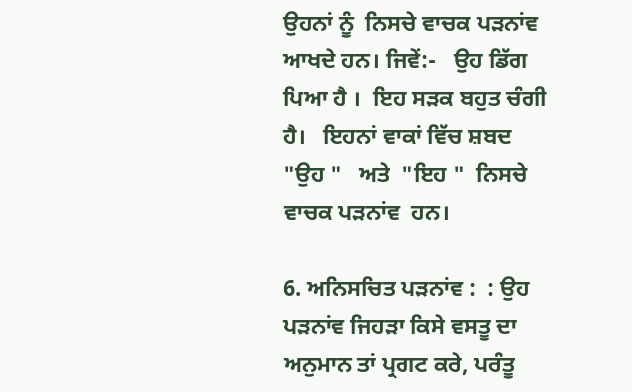ਉਹਨਾਂ ਨੂੰ  ਨਿਸਚੇ ਵਾਚਕ ਪੜਨਾਂਵ  ਆਖਦੇ ਹਨ। ਜਿਵੇਂ:-   ਉਹ ਡਿੱਗ ਪਿਆ ਹੈ ।  ਇਹ ਸੜਕ ਬਹੁਤ ਚੰਗੀ ਹੈ।   ਇਹਨਾਂ ਵਾਕਾਂ ਵਿੱਚ ਸ਼ਬਦ  "ਉਹ "   ਅਤੇ  "ਇਹ "  ਨਿਸਚੇ ਵਾਚਕ ਪੜਨਾਂਵ  ਹਨ।

6. ਅਨਿਸਚਿਤ ਪੜਨਾਂਵ :  : ਉਹ ਪੜਨਾਂਵ ਜਿਹੜਾ ਕਿਸੇ ਵਸਤੂ ਦਾ ਅਨੁਮਾਨ ਤਾਂ ਪ੍ਰਗਟ ਕਰੇ, ਪਰੰਤੂ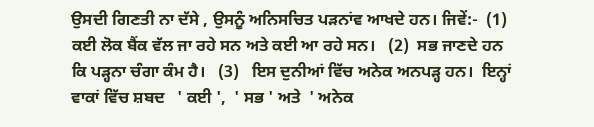ਉਸਦੀ ਗਿਣਤੀ ਨਾ ਦੱਸੇ , ਉਸਨੂੰ ਅਨਿਸਚਿਤ ਪੜਨਾਂਵ ਆਖਦੇ ਹਨ। ਜਿਵੇਂ:-  (1)  ਕਈ ਲੋਕ ਬੈਂਕ ਵੱਲ ਜਾ ਰਹੇ ਸਨ ਅਤੇ ਕਈ ਆ ਰਹੇ ਸਨ।   (2)  ਸਭ ਜਾਣਦੇ ਹਨ ਕਿ ਪੜ੍ਹਨਾ ਚੰਗਾ ਕੰਮ ਹੈ।   (3)   ਇਸ ਦੁਨੀਆਂ ਵਿੱਚ ਅਨੇਕ ਅਨਪੜ੍ਹ ਹਨ।  ਇਨ੍ਹਾਂ ਵਾਕਾਂ ਵਿੱਚ ਸ਼ਬਦ   ' ਕਈ ',  ' ਸਭ ' ਅਤੇ  ' ਅਨੇਕ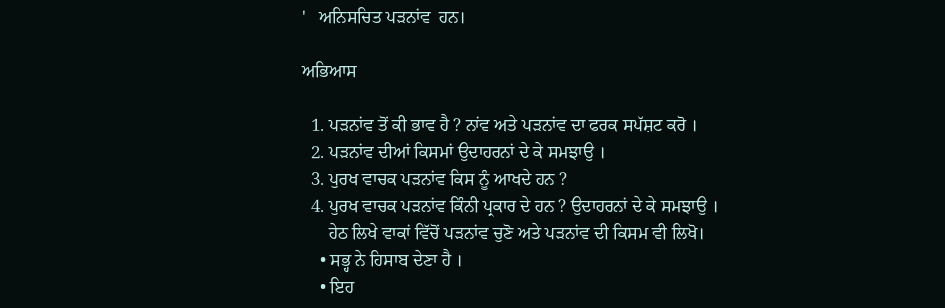'   ਅਨਿਸਚਿਤ ਪੜਨਾਂਵ  ਹਨ।

ਅਭਿਆਸ

  1. ਪੜਨਾਂਵ ਤੋਂ ਕੀ ਭਾਵ ਹੈ ? ਨਾਂਵ ਅਤੇ ਪੜਨਾਂਵ ਦਾ ਫਰਕ ਸਪੱਸ਼ਟ ਕਰੋ ।
  2. ਪੜਨਾਂਵ ਦੀਆਂ ਕਿਸਮਾਂ ਉਦਾਹਰਨਾਂ ਦੇ ਕੇ ਸਮਝਾਉ ।
  3. ਪੁਰਖ ਵਾਚਕ ਪੜਨਾਂਵ ਕਿਸ ਨੂੰ ਆਖਦੇ ਹਨ ?
  4. ਪੁਰਖ ਵਾਚਕ ਪੜਨਾਂਵ ਕਿੰਨੀ ਪ੍ਰਕਾਰ ਦੇ ਹਨ ? ਉਦਾਹਰਨਾਂ ਦੇ ਕੇ ਸਮਝਾਉ ।
      ਹੇਠ ਲਿਖੇ ਵਾਕਾਂ ਵਿੱਚੋਂ ਪੜਨਾਂਵ ਚੁਣੋ ਅਤੇ ਪੜਨਾਂਵ ਦੀ ਕਿਸਮ ਵੀ ਲਿਖੋ।
    • ਸਭ੍ਹ ਨੇ ਹਿਸਾਬ ਦੇਣਾ ਹੈ ।
    • ਇਹ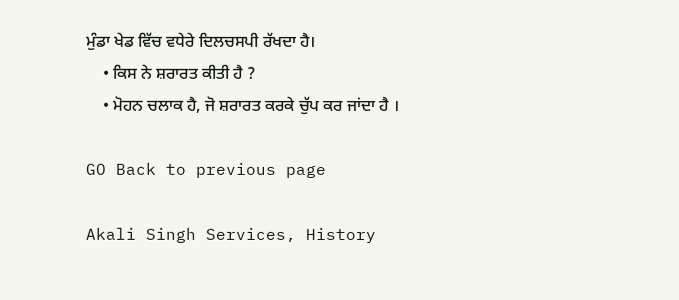ਮੁੰਡਾ ਖੇਡ ਵਿੱਚ ਵਧੇਰੇ ਦਿਲਚਸਪੀ ਰੱਖਦਾ ਹੈ।
    • ਕਿਸ ਨੇ ਸ਼ਰਾਰਤ ਕੀਤੀ ਹੈ ?
    • ਮੋਹਨ ਚਲਾਕ ਹੈ, ਜੋ ਸ਼ਰਾਰਤ ਕਰਕੇ ਚੁੱਪ ਕਰ ਜਾਂਦਾ ਹੈ ।

GO Back to previous page

Akali Singh Services, History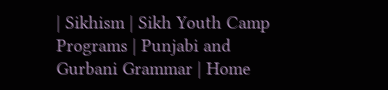| Sikhism | Sikh Youth Camp Programs | Punjabi and Gurbani Grammar | Home